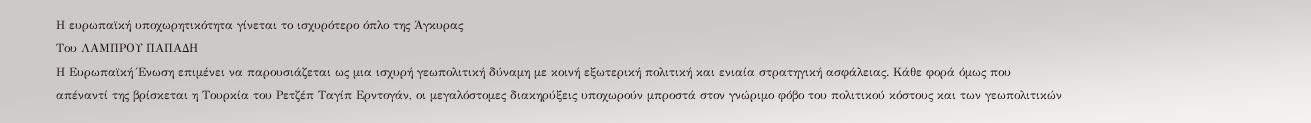Η ευρωπαϊκή υποχωρητικότητα γίνεται το ισχυρότερο όπλο της Άγκυρας
Tου ΛΑΜΠΡΟΥ ΠΑΠΑΔΗ
Η Ευρωπαϊκή Ένωση επιµένει να παρουσιάζεται ως µια ισχυρή γεωπολιτική δύναµη µε κοινή εξωτερική πολιτική και ενιαία στρατηγική ασφάλειας. Κάθε φορά όµως που απέναντί της βρίσκεται η Τουρκία του Ρετζέπ Ταγίπ Ερντογάν, οι µεγαλόστοµες διακηρύξεις υποχωρούν µπροστά στον γνώριµο φόβο του πολιτικού κόστους και των γεωπολιτικών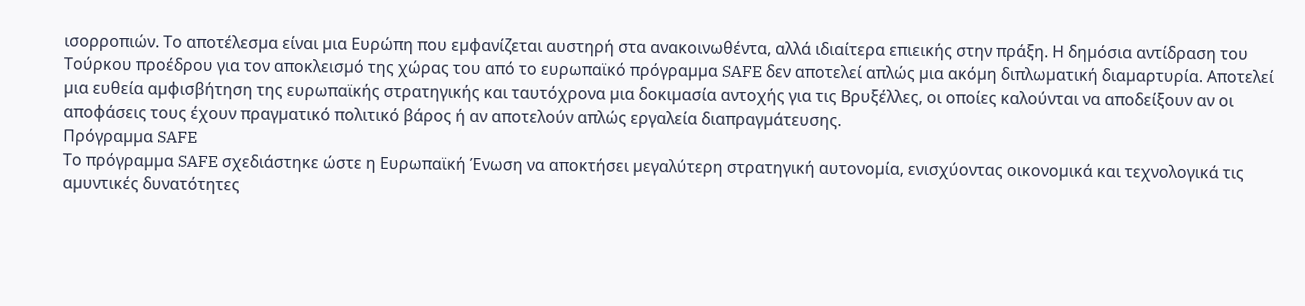ισορροπιών. Το αποτέλεσµα είναι µια Ευρώπη που εµφανίζεται αυστηρή στα ανακοινωθέντα, αλλά ιδιαίτερα επιεικής στην πράξη. Η δηµόσια αντίδραση του Τούρκου προέδρου για τον αποκλεισµό της χώρας του από το ευρωπαϊκό πρόγραµµα SAFE δεν αποτελεί απλώς µια ακόµη διπλωµατική διαµαρτυρία. Αποτελεί µια ευθεία αµφισβήτηση της ευρωπαϊκής στρατηγικής και ταυτόχρονα µια δοκιµασία αντοχής για τις Βρυξέλλες, οι οποίες καλούνται να αποδείξουν αν οι αποφάσεις τους έχουν πραγµατικό πολιτικό βάρος ή αν αποτελούν απλώς εργαλεία διαπραγµάτευσης.
Πρόγραµµα SAFE
Το πρόγραµµα SAFE σχεδιάστηκε ώστε η Ευρωπαϊκή Ένωση να αποκτήσει µεγαλύτερη στρατηγική αυτονοµία, ενισχύοντας οικονοµικά και τεχνολογικά τις αµυντικές δυνατότητες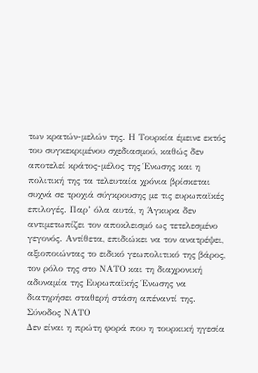των κρατών-µελών της. Η Τουρκία έµεινε εκτός του συγκεκριµένου σχεδιασµού, καθώς δεν αποτελεί κράτος-µέλος της Ένωσης και η πολιτική της τα τελευταία χρόνια βρίσκεται συχνά σε τροχιά σύγκρουσης µε τις ευρωπαϊκές επιλογές. Παρ’ όλα αυτά, η Άγκυρα δεν αντιµετωπίζει τον αποκλεισµό ως τετελεσµένο γεγονός. Αντίθετα, επιδιώκει να τον ανατρέψει, αξιοποιώντας το ειδικό γεωπολιτικό της βάρος, τον ρόλο της στο ΝΑΤΟ και τη διαχρονική αδυναµία της Ευρωπαϊκής Ένωσης να διατηρήσει σταθερή στάση απέναντί της.
Σύνοδος ΝΑΤΟ
Δεν είναι η πρώτη φορά που η τουρκική ηγεσία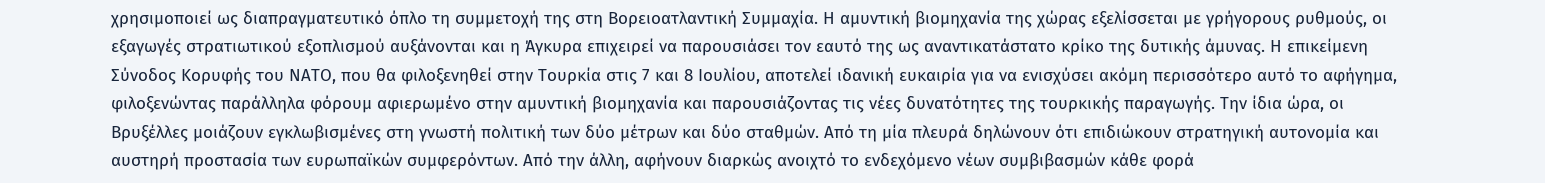χρησιµοποιεί ως διαπραγµατευτικό όπλο τη συµµετοχή της στη Βορειοατλαντική Συµµαχία. Η αµυντική βιοµηχανία της χώρας εξελίσσεται µε γρήγορους ρυθµούς, οι εξαγωγές στρατιωτικού εξοπλισµού αυξάνονται και η Άγκυρα επιχειρεί να παρουσιάσει τον εαυτό της ως αναντικατάστατο κρίκο της δυτικής άµυνας. Η επικείµενη Σύνοδος Κορυφής του ΝΑΤΟ, που θα φιλοξενηθεί στην Τουρκία στις 7 και 8 Ιουλίου, αποτελεί ιδανική ευκαιρία για να ενισχύσει ακόµη περισσότερο αυτό το αφήγηµα, φιλοξενώντας παράλληλα φόρουµ αφιερωµένο στην αµυντική βιοµηχανία και παρουσιάζοντας τις νέες δυνατότητες της τουρκικής παραγωγής. Την ίδια ώρα, οι Βρυξέλλες µοιάζουν εγκλωβισµένες στη γνωστή πολιτική των δύο µέτρων και δύο σταθµών. Από τη µία πλευρά δηλώνουν ότι επιδιώκουν στρατηγική αυτονοµία και αυστηρή προστασία των ευρωπαϊκών συµφερόντων. Από την άλλη, αφήνουν διαρκώς ανοιχτό το ενδεχόµενο νέων συµβιβασµών κάθε φορά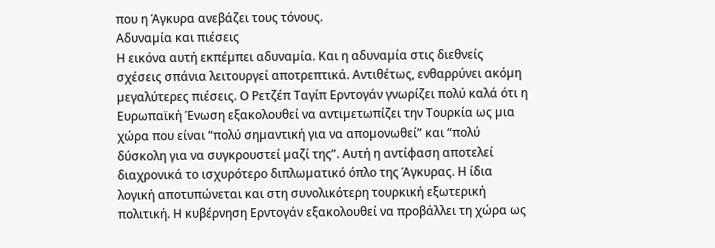που η Άγκυρα ανεβάζει τους τόνους.
Αδυναµία και πιέσεις
Η εικόνα αυτή εκπέµπει αδυναµία. Και η αδυναµία στις διεθνείς σχέσεις σπάνια λειτουργεί αποτρεπτικά. Αντιθέτως, ενθαρρύνει ακόµη µεγαλύτερες πιέσεις. Ο Ρετζέπ Ταγίπ Ερντογάν γνωρίζει πολύ καλά ότι η Ευρωπαϊκή Ένωση εξακολουθεί να αντιµετωπίζει την Τουρκία ως µια χώρα που είναι “πολύ σηµαντική για να αποµονωθεί” και “πολύ δύσκολη για να συγκρουστεί µαζί της”. Αυτή η αντίφαση αποτελεί διαχρονικά το ισχυρότερο διπλωµατικό όπλο της Άγκυρας. Η ίδια λογική αποτυπώνεται και στη συνολικότερη τουρκική εξωτερική πολιτική. Η κυβέρνηση Ερντογάν εξακολουθεί να προβάλλει τη χώρα ως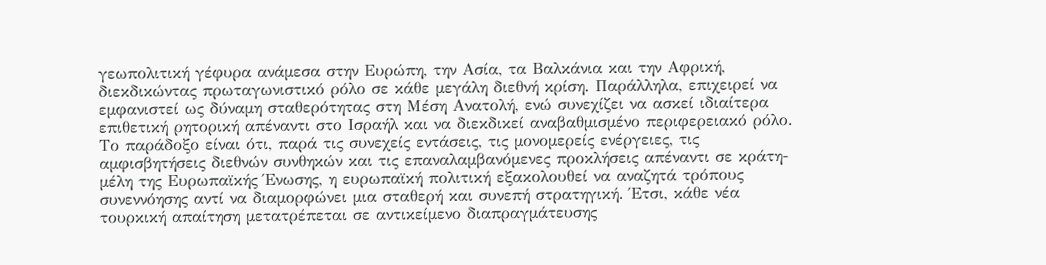γεωπολιτική γέφυρα ανάµεσα στην Ευρώπη, την Ασία, τα Βαλκάνια και την Αφρική, διεκδικώντας πρωταγωνιστικό ρόλο σε κάθε µεγάλη διεθνή κρίση. Παράλληλα, επιχειρεί να εµφανιστεί ως δύναµη σταθερότητας στη Μέση Ανατολή, ενώ συνεχίζει να ασκεί ιδιαίτερα επιθετική ρητορική απέναντι στο Ισραήλ και να διεκδικεί αναβαθµισµένο περιφερειακό ρόλο.
Το παράδοξο είναι ότι, παρά τις συνεχείς εντάσεις, τις µονοµερείς ενέργειες, τις αµφισβητήσεις διεθνών συνθηκών και τις επαναλαµβανόµενες προκλήσεις απέναντι σε κράτη-µέλη της Ευρωπαϊκής Ένωσης, η ευρωπαϊκή πολιτική εξακολουθεί να αναζητά τρόπους συνεννόησης αντί να διαµορφώνει µια σταθερή και συνεπή στρατηγική. Έτσι, κάθε νέα τουρκική απαίτηση µετατρέπεται σε αντικείµενο διαπραγµάτευσης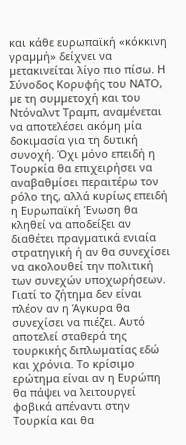και κάθε ευρωπαϊκή «κόκκινη γραµµή» δείχνει να µετακινείται λίγο πιο πίσω. Η Σύνοδος Κορυφής του ΝΑΤΟ, µε τη συµµετοχή και του Ντόναλντ Τραµπ, αναµένεται να αποτελέσει ακόµη µία δοκιµασία για τη δυτική συνοχή. Όχι µόνο επειδή η Τουρκία θα επιχειρήσει να αναβαθµίσει περαιτέρω τον ρόλο της, αλλά κυρίως επειδή η Ευρωπαϊκή Ένωση θα κληθεί να αποδείξει αν διαθέτει πραγµατικά ενιαία στρατηγική ή αν θα συνεχίσει να ακολουθεί την πολιτική των συνεχών υποχωρήσεων.
Γιατί το ζήτηµα δεν είναι πλέον αν η Άγκυρα θα συνεχίσει να πιέζει. Αυτό αποτελεί σταθερά της τουρκικής διπλωµατίας εδώ και χρόνια. Το κρίσιµο ερώτηµα είναι αν η Ευρώπη θα πάψει να λειτουργεί φοβικά απέναντι στην Τουρκία και θα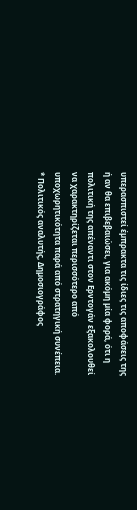υπερασπιστεί έµπρακτα τις ίδιες τις αποφάσεις της ή αν θα επιβεβαιώσει, για ακόµη µία φορά, ότι η πολιτική της απέναντι στον Ερντογάν εξακολουθεί να χαρακτηρίζεται περισσότερο από υποχωρητικότητα παρά από στρατηγική συνέπεια.
* Πολιτικός αναλυτής, Δηµοσιογράφος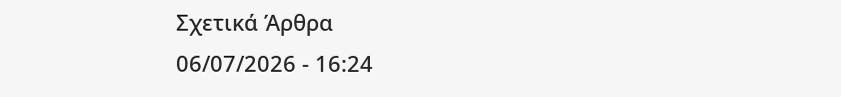Σχετικά Άρθρα
06/07/2026 - 16:24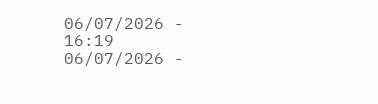06/07/2026 - 16:19
06/07/2026 -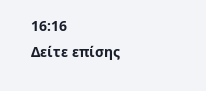16:16
Δείτε επίσης